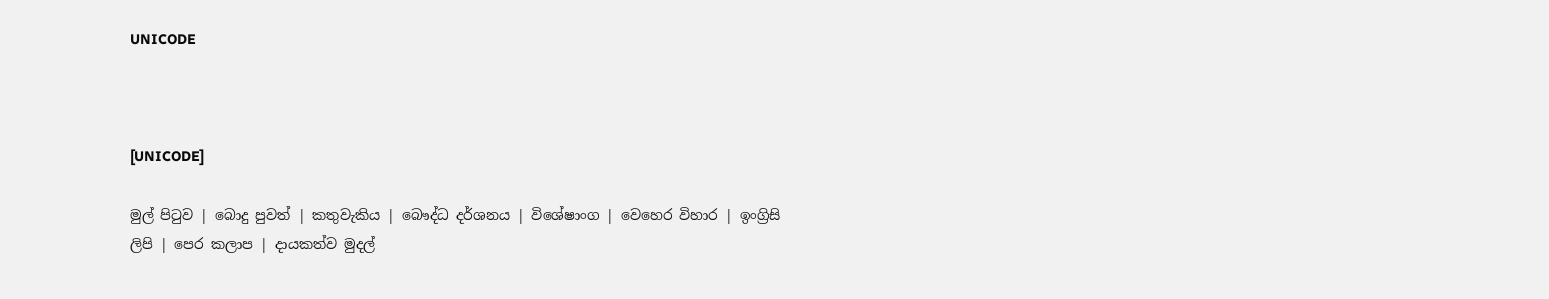UNICODE



[UNICODE]

මුල් පිටුව | බොදු පුවත් | කතුවැකිය | බෞද්ධ දර්ශනය | විශේෂාංග | වෙහෙර විහාර | ඉංග්‍රිසි ලිපි | පෙර කලාප | දායකත්ව මුදල්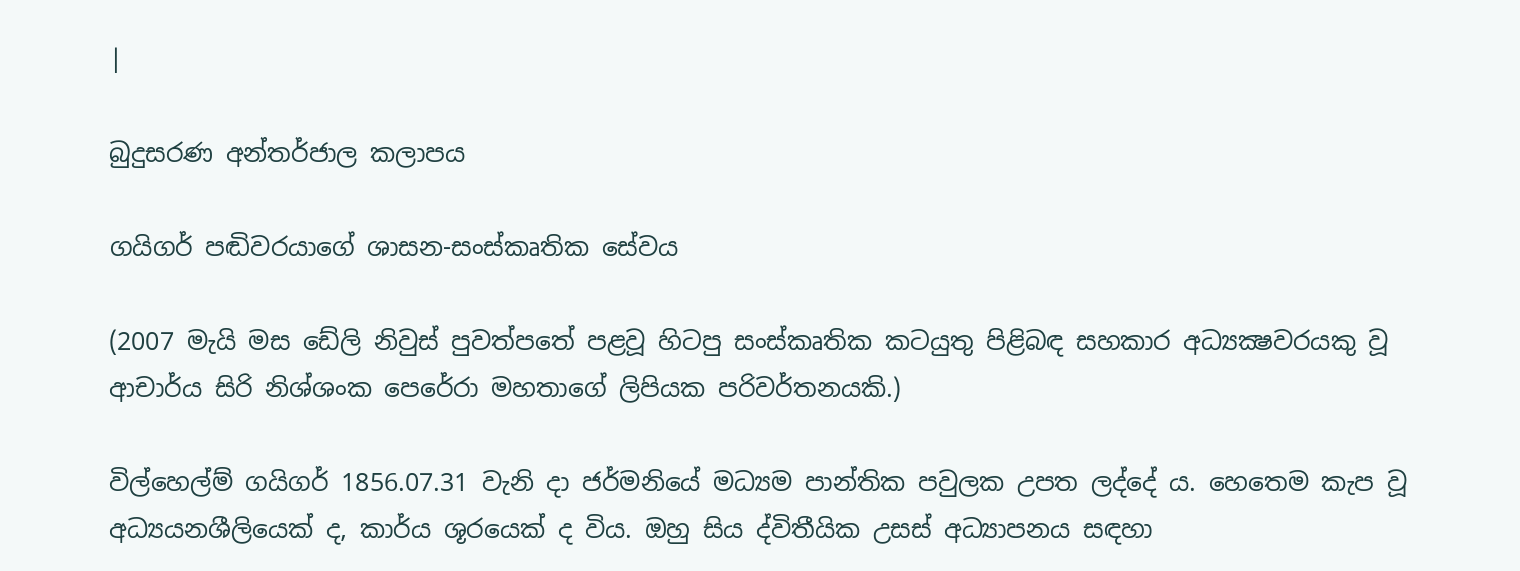|

බුදුසරණ අන්තර්ජාල කලාපය

ගයිගර් පඬිවරයාගේ ශාසන-සංස්කෘතික සේවය

(2007 මැයි මස ඩේලි නිවුස් පුවත්පතේ පළවූ හිටපු සංස්කෘතික කටයුතු පිළිබඳ සහකාර අධ්‍යක්‍ෂවරයකු වූ ආචාර්ය සිරි නිශ්ශංක පෙරේරා මහතාගේ ලිපියක පරිවර්තනයකි.)

විල්හෙල්ම් ගයිගර් 1856.07.31 වැනි දා ජර්මනියේ මධ්‍යම පාන්තික පවුලක උපත ලද්දේ ය. හෙතෙම කැප වූ අධ්‍යයනශීලියෙක් ද, කාර්ය ශූරයෙක් ද විය. ඔහු සිය ද්විතීයික උසස් අධ්‍යාපනය සඳහා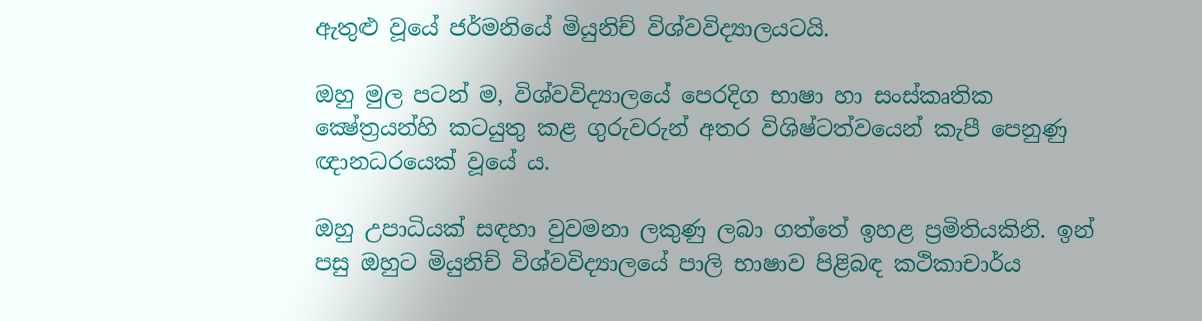ඇතුළු වූයේ ජර්මනියේ මියුනිච් විශ්වවිද්‍යාලයටයි.

ඔහු මුල පටන් ම, විශ්වවිද්‍යාලයේ පෙරදිග භාෂා හා සංස්කෘතික ක්‍ෂේත්‍රයන්හි කටයුතු කළ ගුරුවරුන් අතර විශිෂ්ටත්වයෙන් කැපී පෙනුණු ඥානධරයෙක් වූයේ ය.

ඔහු උපාධියක් සඳහා වුවමනා ලකුණු ලබා ගත්තේ ඉහළ ප්‍රමිතියකිනි. ඉන් පසු ඔහුට මියුනිච් විශ්වවිද්‍යාලයේ පාලි භාෂාව පිළිබඳ කථිකාචාර්ය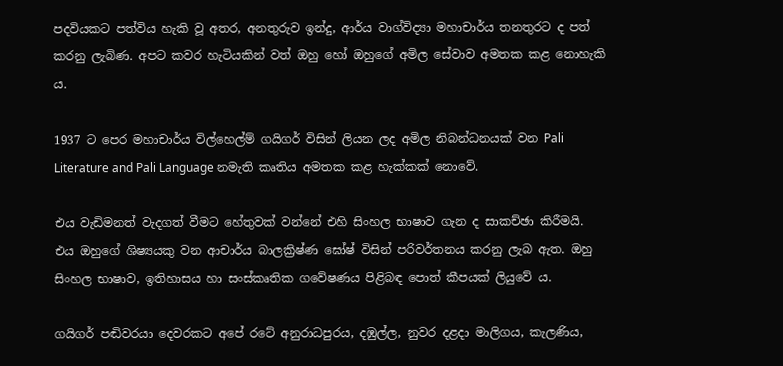පදවියකට පත්විය හැකි වූ අතර, අනතුරුව ඉන්දු, ආර්ය වාග්විද්‍යා මහාචාර්ය තනතුරට ද පත් කරනු ලැබිණ. අපට කවර හැටියකින් වත් ඔහු හෝ ඔහුගේ අමිල සේවාව අමතක කළ නොහැකි ය.

1937 ට පෙර මහාචාර්ය විල්හෙල්ම් ගයිගර් විසින් ලියන ලද අමිල නිබන්ධනයක් වන Pali Literature and Pali Language නමැති කෘතිය අමතක කළ හැක්කක් නොවේ.

එය වැඩිමනත් වැදගත් වීමට හේතුවක් වන්නේ එහි සිංහල භාෂාව ගැන ද සාකච්ඡා කිරීමයි. එය ඔහුගේ ශිෂ්‍යයකු වන ආචාර්ය බාලක්‍රිෂ්ණ ඝෝෂ් විසින් පරිවර්තනය කරනු ලැබ ඇත. ඔහු සිංහල භාෂාව, ඉතිහාසය හා සංස්කෘතික ගවේෂණය පිළිබඳ පොත් කීපයක් ලියුවේ ය.

ගයිගර් පඬිවරයා දෙවරකට අපේ රටේ අනුරාධපුරය, දඹුල්ල, නුවර දළදා මාලිගය, කැලණිය,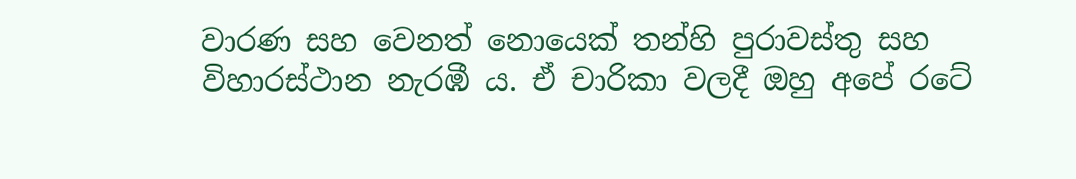වාරණ සහ වෙනත් නොයෙක් තන්හි පුරාවස්තු සහ විහාරස්ථාන නැරඹී ය. ඒ චාරිකා වලදී ඔහු අපේ රටේ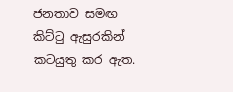ජනතාව සමඟ කිට්ටු ඇසුරකින් කටයුතු කර ඇත.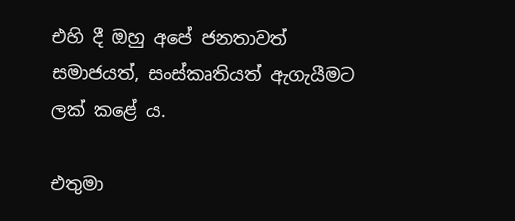එහි දී ඔහු අපේ ජනතාවත් සමාජයත්, සංස්කෘතියත් ඇගැයීමට ලක් කළේ ය.

එතුමා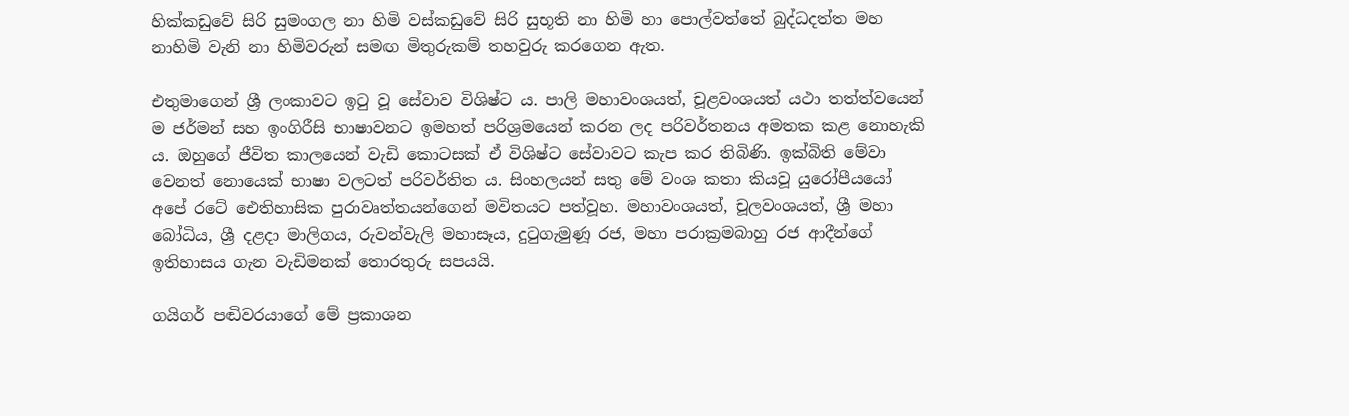හික්කඩුවේ සිරි සුමංගල නා හිමි වස්කඩුවේ සිරි සුභූති නා හිමි හා පොල්වත්තේ බුද්ධදත්ත මහ නාහිමි වැනි නා හිමිවරුන් සමඟ මිතුරුකම් තහවුරු කරගෙන ඇත.

එතුමාගෙන් ශ්‍රී ලංකාවට ඉටු වූ සේවාව විශිෂ්ට ය. පාලි මහාවංශයත්, චූළවංශයත් යථා තත්ත්වයෙන් ම ජර්මන් සහ ඉංගිරීසි භාෂාවනට ඉමහත් පරිශ්‍රමයෙන් කරන ලද පරිවර්තනය අමතක කළ නොහැකි ය. ඔහුගේ ජීවිත කාලයෙන් වැඩි කොටසක් ඒ විශිෂ්ට සේවාවට කැප කර තිබිණි. ඉක්බිති මේවා වෙනත් නොයෙක් භාෂා වලටත් පරිවර්තිත ය. සිංහලයන් සතු මේ වංශ කතා කියවූ යුරෝපීයයෝ අපේ රටේ ඓතිහාසික පුරාවෘත්තයන්ගෙන් මවිතයට පත්වූහ. මහාවංශයත්, චූලවංශයත්, ශ්‍රී මහා බෝධිය, ශ්‍රී දළදා මාලිගය, රුවන්වැලි මහාසෑය, දුටුගැමුණූ රජ, මහා පරාක්‍රමබාහු රජ ආදීන්ගේ ඉතිහාසය ගැන වැඩිමනක් තොරතුරු සපයයි.

ගයිගර් පඬිවරයාගේ මේ ප්‍රකාශන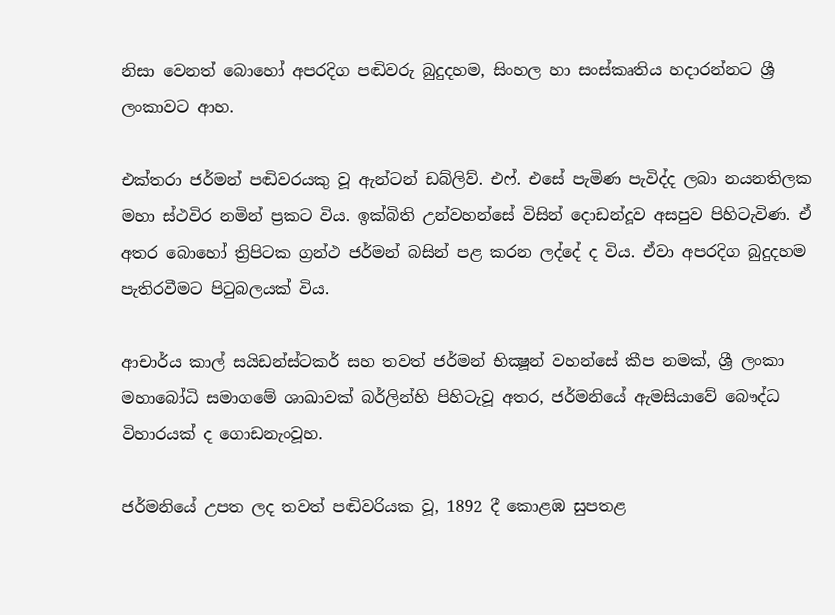නිසා වෙනත් බොහෝ අපරදිග පඬිවරු බුදුදහම, සිංහල හා සංස්කෘතිය හදාරන්නට ශ්‍රී ලංකාවට ආහ.

එක්තරා ජර්මන් පඬිවරයකු වූ ඇන්ටන් ඩබ්ලිව්. එෆ්. එසේ පැමිණ පැවිද්ද ලබා නයනතිලක මහා ස්ථවිර නමින් ප්‍රකට විය. ඉක්බිති උන්වහන්සේ විසින් දොඩන්දූව අසපුව පිහිටැවිණ. ඒ අතර බොහෝ ත්‍රිපිටක ග්‍රන්ථ ජර්මන් බසින් පළ කරන ලද්දේ ද විය. ඒවා අපරදිග බුදුදහම පැතිරවීමට පිටුබලයක් විය.

ආචාර්ය කාල් සයිඩන්ස්ටකර් සහ තවත් ජර්මන් භික්‍ෂූන් වහන්සේ කීප නමක්, ශ්‍රී ලංකා මහාබෝධි සමාගමේ ශාඛාවක් බර්ලින්හි පිහිටැවූ අතර, ජර්මනියේ ඇමසියාවේ බෞද්ධ විහාරයක් ද ගොඩනැංවූහ.

ජර්මනියේ උපත ලද තවත් පඬිවරියක වූ, 1892 දී කොළඹ සුපතළ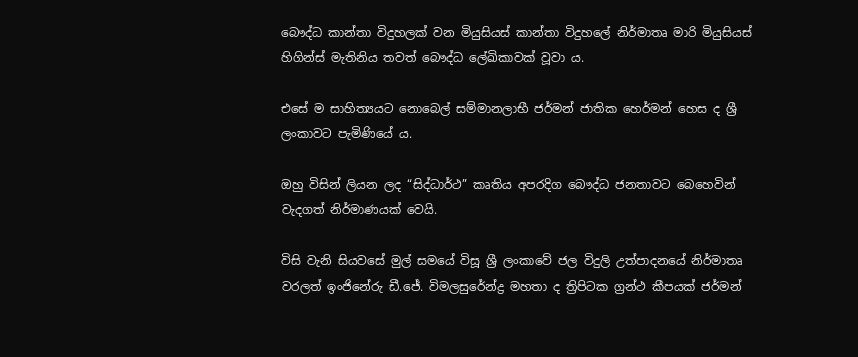බෞද්ධ කාන්තා විදුහලක් වන මියුසියස් කාන්තා විදුහලේ නිර්මාතෘ මාරි මියුසියස් හිගින්ස් මැතිනිය තවත් බෞද්ධ ලේඛිකාවක් වූවා ය.

එසේ ම සාහිත්‍යයට නොබෙල් සම්මානලාභී ජර්මන් ජාතික හෙර්මන් හෙස ද ශ්‍රී ලංකාවට පැමිණියේ ය.

ඔහු විසින් ලියන ලද “සිද්ධාර්ථ” කෘතිය අපරදිග බෞද්ධ ජනතාවට බෙහෙවින් වැදගත් නිර්මාණයක් වෙයි.

විසි වැනි සියවසේ මුල් සමයේ විසූ ශ්‍රී ලංකාවේ ජල විදුලි උත්පාදනයේ නිර්මාතෘ වරලත් ඉංජිනේරු ඩී.ජේ. විමලසුරේන්ද්‍ර මහතා ද ත්‍රිපිටක ග්‍රන්ථ කීපයක් ජර්මන්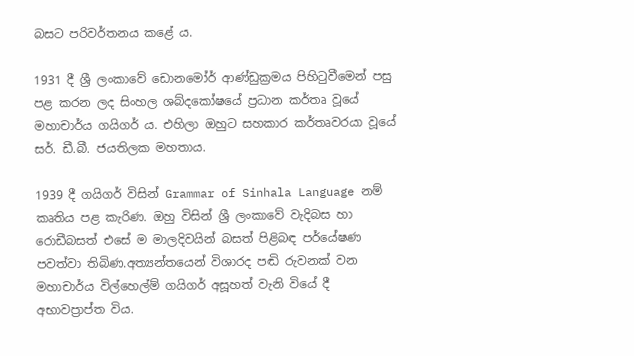බසට පරිවර්තනය කළේ ය.

1931 දී ශ්‍රී ලංකාවේ ඩොනමෝර් ආණ්ඩුක්‍රමය පිහිටුවීමෙන් පසු පළ කරන ලද සිංහල ශබ්දකෝෂයේ ප්‍රධාන කර්තෘ වූයේ මහාචාර්ය ගයිගර් ය. එහිලා ඔහුට සහකාර කර්තෘවරයා වූයේ සර්. ඩී.බී. ජයතිලක මහතාය.

1939 දී ගයිගර් විසින් Grammar of Sinhala Language නම් කෘතිය පළ කැරිණ. ඔහු විසින් ශ්‍රී ලංකාවේ වැදිබස හා රොඩීබසත් එසේ ම මාලදිවයින් බසත් පිළිබඳ පර්යේෂණ පවත්වා තිබිණ.අත්‍යන්තයෙන් විශාරද පඬි රුවනක් වන මහාචාර්ය විල්හෙල්ම් ගයිගර් අසූහත් වැනි වියේ දී අභාවප්‍රාප්ත විය.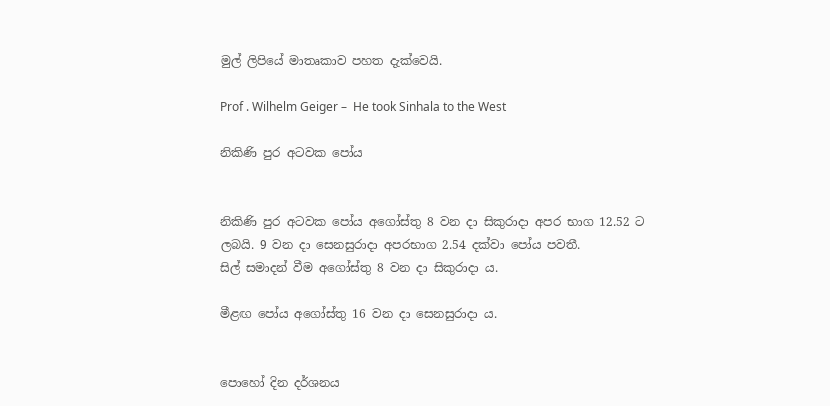මුල් ලිපියේ මාතෘකාව පහත දැක්වෙයි.

Prof . Wilhelm Geiger –  He took Sinhala to the West

නිකිණි පුර අටවක පෝය


නිකිණි පුර අටවක පෝය අගෝස්තු 8 වන දා සිකුරාදා අපර භාග 12.52 ට ලබයි. 9 වන දා සෙනසුරාදා අපරභාග 2.54 දක්වා පෝය පවතී.
සිල් සමාදන් වීම අගෝස්තු 8 වන දා සිකුරාදා ය.

මීළඟ පෝය අගෝස්තු 16 වන දා සෙනසුරාදා ය.


පොහෝ දින දර්ශනය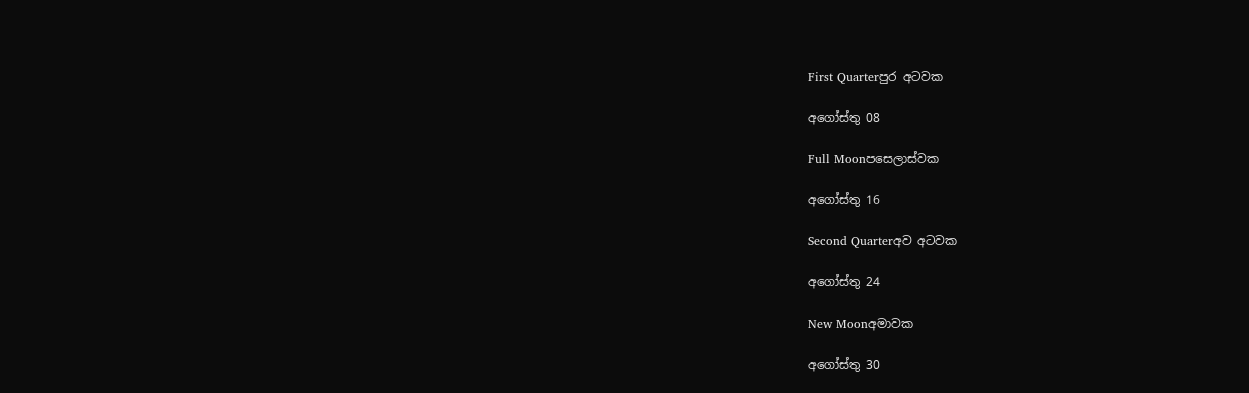First Quarterපුර අටවක

අගෝස්තු 08

Full Moonපසෙලාස්වක

අගෝස්තු 16

Second Quarterඅව අටවක

අගෝස්තු 24

New Moonඅමාවක

අගෝස්තු 30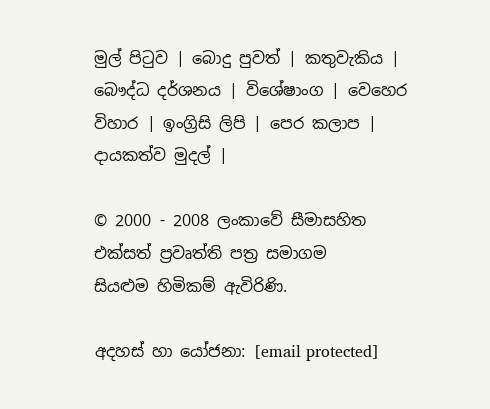මුල් පිටුව | බොදු පුවත් | කතුවැකිය | බෞද්ධ දර්ශනය | විශේෂාංග | වෙහෙර විහාර | ඉංග්‍රිසි ලිපි | පෙර කලාප | දායකත්ව මුදල් |

© 2000 - 2008 ලංකාවේ සීමාසහිත එක්සත් ප්‍රවෘත්ති පත්‍ර සමාගම
සියළුම හිමිකම් ඇවිරිණි.

අදහස් හා යෝජනා: [email protected]